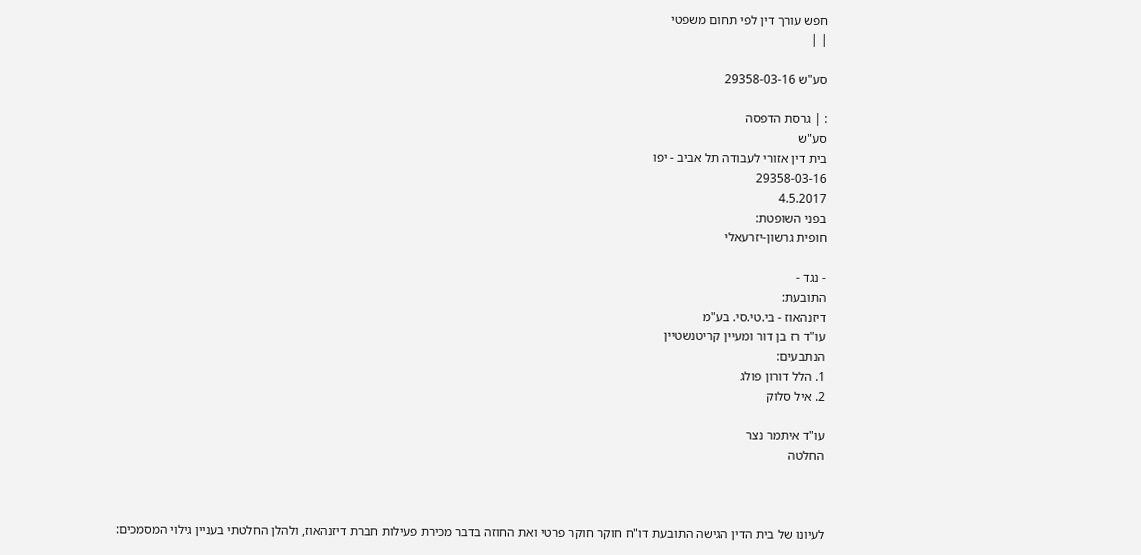חפש עורך דין לפי תחום משפטי
| |

סע"ש 29358-03-16

: | גרסת הדפסה
סע"ש
בית דין אזורי לעבודה תל אביב - יפו
29358-03-16
4.5.2017
בפני השופטת:
חופית גרשון-יזרעאלי

- נגד -
התובעת:
דיזנהאוז - בי.טי.סי. בע"מ
עו"ד רז בן דור ומעיין קריטנשטיין
הנתבעים:
1. הלל דורון פולג
2. איל סלוק

עו"ד איתמר נצר
החלטה



לעיונו של בית הדין הגישה התובעת דו"ח חוקר חוקר פרטי ואת החוזה בדבר מכירת פעילות חברת דיזנהאוז, ולהלן החלטתי בעניין גילוי המסמכים: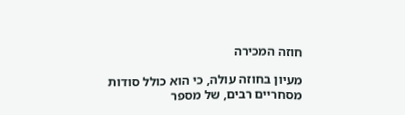חוזה המכירה

מעיון בחוזה עולה, כי הוא כולל סודות מסחריים רבים, של מספר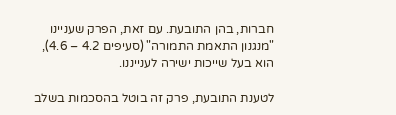חברות, בהן התובעת. עם זאת, הפרק שעניינו "מנגנון התאמת התמורה" (סעיפים 4.2 – 4.6), הוא בעל שייכות ישירה לענייננו.

לטענת התובעת, פרק זה בוטל בהסכמות בשלב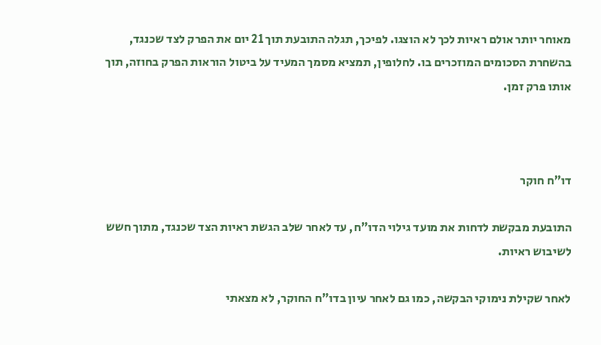מאוחר יותר אולם ראיות לכך לא הוצגו. לפיכך, תגלה התובעת תוך 21 יום את הפרק לצד שכנגד, בהשחרת הסכומים המוזכרים בו. לחלופין, תמציא מסמך המעיד על ביטול הוראות הפרק בחוזה, תוך אותו פרק זמן.



דו"ח חוקר

התובעת מבקשת לדחות את מועד גילוי הדו"ח, עד לאחר שלב הגשת ראיות הצד שכנגד, מתוך חשש לשיבוש ראיות.

לאחר שקילת נימוקי הבקשה, כמו גם לאחר עיון בדו"ח החוקר, לא מצאתי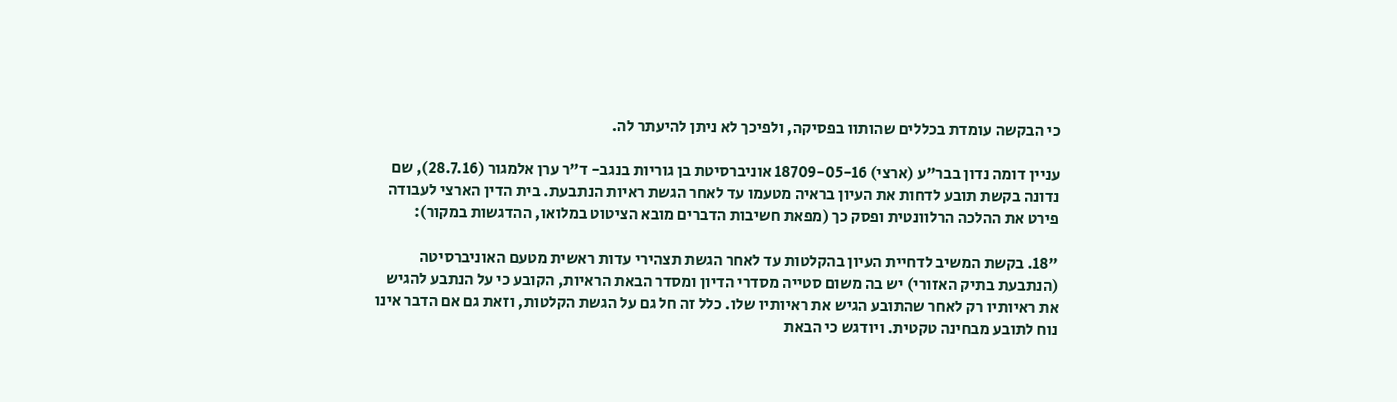כי הבקשה עומדת בכללים שהותוו בפסיקה, ולפיכך לא ניתן להיעתר לה.

עניין דומה נדון בבר"ע (ארצי) 18709-05-16 אוניברסיטת בן גוריות בנגב- ד"ר ערן אלמגור (28.7.16), שם נדונה בקשת תובע לדחות את העיון בראיה מטעמו עד לאחר הגשת ראיות הנתבעת. בית הדין הארצי לעבודה פירט את ההלכה הרלוונטית ופסק כך (מפאת חשיבות הדברים מובא הציטוט במלואו, ההדגשות במקור):

"18. בקשת המשיב לדחיית העיון בהקלטות עד לאחר הגשת תצהירי עדות ראשית מטעם האוניברסיטה (הנתבעת בתיק האזורי) יש בה משום סטייה מסדרי הדיון ומסדר הבאת הראיות, הקובע כי על הנתבע להגיש את ראיותיו רק לאחר שהתובע הגיש את ראיותיו שלו. כלל זה חל גם על הגשת הקלטות, וזאת גם אם הדבר אינו נוח לתובע מבחינה טקטית. ויודגש כי הבאת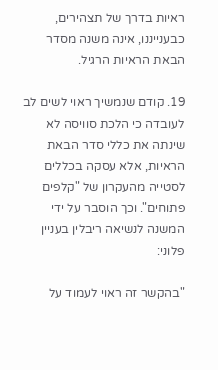ראיות בדרך של תצהירים, כבענייננו, אינה משנה מסדר הבאת הראיות הרגיל.

19. קודם שנמשיך ראוי לשים לב לעובדה כי הלכת סוויסה לא שינתה את כללי סדר הבאת הראיות, אלא עסקה בכללים לסטייה מהעקרון של "קלפים פתוחים". וכך הוסבר על ידי המשנה לנשיאה ריבלין בעניין פלוני:

"בהקשר זה ראוי לעמוד על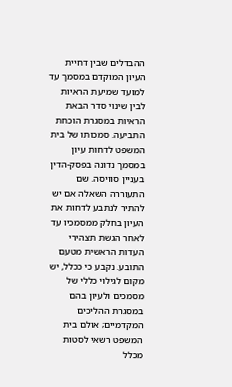ההבדלים שבין דחיית העיון המוקדם במסמך עד למועד שמיעת הראיות לבין שינוי סדר הבאת הראיות במסגרת הוכחת התביעה. סמכותו של בית המשפט לדחות עיון במסמך נדונה בפסק-הדין בעניין סוויסה. שם התעוררה השאלה אם יש להתיר לנתבע לדחות את העיון בחלק ממסמכיו עד לאחר הגשת תצהירי העדות הראשית מטעם התובע. נקבע כי ככלל, יש מקום לגילוי כללי של מסמכים ולעיון בהם במסגרת ההליכים המקדמיים; אולם בית המשפט רשאי לסטות מכלל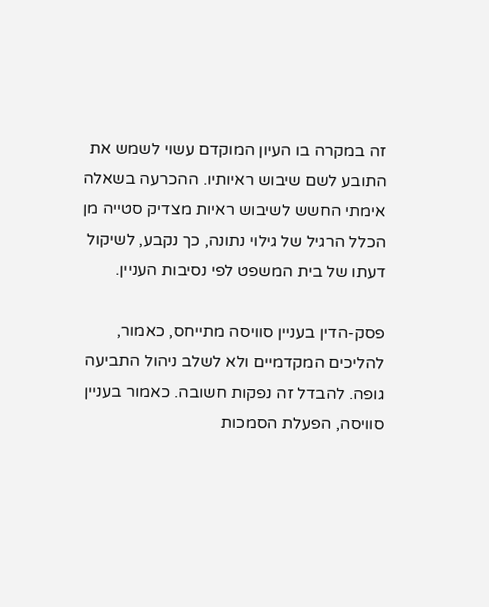זה במקרה בו העיון המוקדם עשוי לשמש את התובע לשם שיבוש ראיותיו. ההכרעה בשאלה אימתי החשש לשיבוש ראיות מצדיק סטייה מן הכלל הרגיל של גילוי נתונה, כך נקבע, לשיקול דעתו של בית המשפט לפי נסיבות העניין.

פסק-הדין בעניין סוויסה מתייחס, כאמור, להליכים המקדמיים ולא לשלב ניהול התביעה גופה. להבדל זה נפקות חשובה. כאמור בעניין סוויסה, הפעלת הסמכות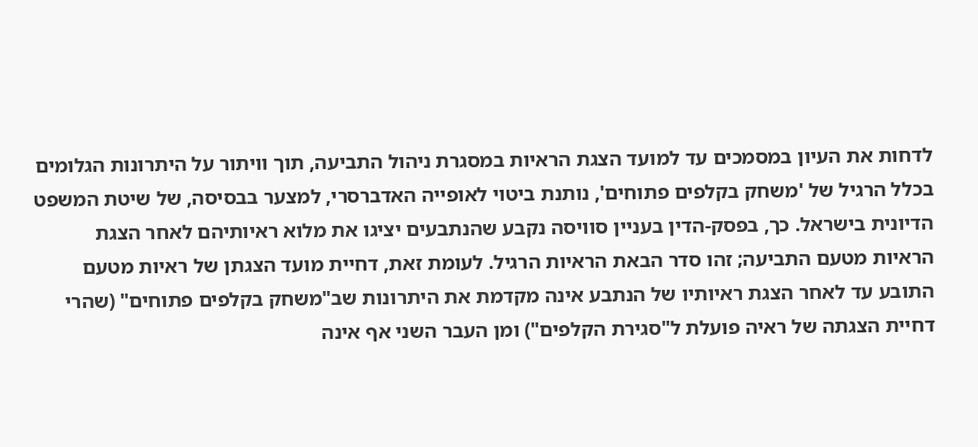לדחות את העיון במסמכים עד למועד הצגת הראיות במסגרת ניהול התביעה, תוך וויתור על היתרונות הגלומים בכלל הרגיל של 'משחק בקלפים פתוחים', נותנת ביטוי לאופייה האדברסרי, למצער בבסיסה, של שיטת המשפט הדיונית בישראל. כך, בפסק-הדין בעניין סוויסה נקבע שהנתבעים יציגו את מלוא ראיותיהם לאחר הצגת הראיות מטעם התביעה; זהו סדר הבאת הראיות הרגיל. לעומת זאת, דחיית מועד הצגתן של ראיות מטעם התובע עד לאחר הצגת ראיותיו של הנתבע אינה מקדמת את היתרונות שב"משחק בקלפים פתוחים" (שהרי דחיית הצגתה של ראיה פועלת ל"סגירת הקלפים") ומן העבר השני אף אינה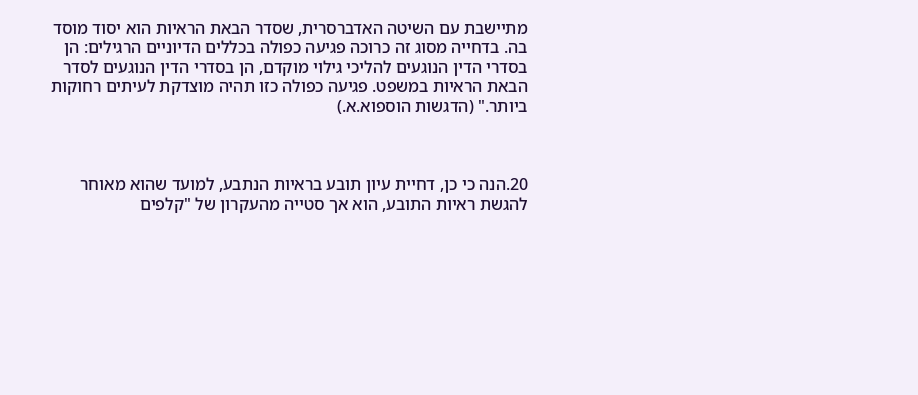מתיישבת עם השיטה האדברסרית, שסדר הבאת הראיות הוא יסוד מוסד בה. בדחייה מסוג זה כרוכה פגיעה כפולה בכללים הדיוניים הרגילים: הן בסדרי הדין הנוגעים להליכי גילוי מוקדם, הן בסדרי הדין הנוגעים לסדר הבאת הראיות במשפט. פגיעה כפולה כזו תהיה מוצדקת לעיתים רחוקות ביותר." (הדגשות הוספוא.א.)



20.הנה כי כן, דחיית עיון תובע בראיות הנתבע, למועד שהוא מאוחר להגשת ראיות התובע, הוא אך סטייה מהעקרון של "קלפים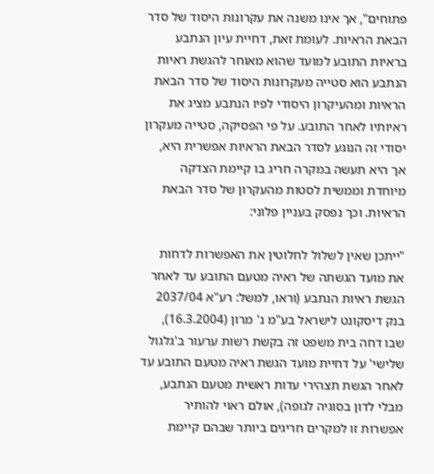פתוחים", אך אינו משנה את עקרונות היסוד של סדר הבאת הראיות. לעומת זאת, דחיית עיון הנתבע בראיות התובע למועד שהוא מאוחר להגשת ראיות הנתבע הוא סטייה מעקרונות היסוד של סדר הבאת הראיות ומהעיקרון היסודי לפיו הנתבע מציג את ראיותיו לאחר התובע. על פי הפסיקה, סטייה מעקרון יסודי זה הנוגע לסדר הבאת הראיות אפשרית היא, אך היא תעשה במקרה חריג בו קיימת הצדקה מיוחדת וממשית לסטות מהעקרון של סדר הבאת הראיות. וכך נפסק בעניין פלוני:

"ייתכן שאין לשלול לחלוטין את האפשרות לדחות את מועד הגשתה של ראיה מטעם התובע עד לאחר הגשת ראיות הנתבע (וראו, למשל: רע"א 2037/04 בנק דיסקונט לישראל בע"מ נ' מרון (16.3.2004), שבו דחה בית משפט זה בקשת רשות ערעור ב'גלגול שלישי' על דחיית מועד הגשת ראיה מטעם התובע עד לאחר הגשת תצהירי עדות ראשית מטעם הנתבע, מבלי לדון בסוגיה לגופה), אולם ראוי להותיר אפשרות זו למקרים חריגים ביותר שבהם קיימת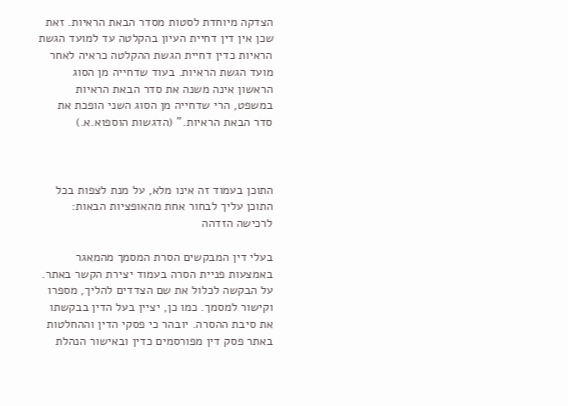הצדקה מיוחדת לסטות מסדר הבאת הראיות. זאת שכן אין דין דחיית העיון בהקלטה עד למועד הגשת הראיות כדין דחיית הגשת ההקלטה כראיה לאחר מועד הגשת הראיות. בעוד שדחייה מן הסוג הראשון אינה משנה את סדר הבאת הראיות במשפט, הרי שדחייה מן הסוג השני הופכת את סדר הבאת הראיות." (הדגשות הוספוא.א.)



התוכן בעמוד זה אינו מלא, על מנת לצפות בכל התוכן עליך לבחור אחת מהאופציות הבאות:
לרכישה הזדהה

בעלי דין המבקשים הסרת המסמך מהמאגר באמצעות פניית הסרה בעמוד יצירת הקשר באתר. על הבקשה לכלול את שם הצדדים להליך, מספרו וקישור למסמך. כמו כן, יציין בעל הדין בבקשתו את סיבת ההסרה. יובהר כי פסקי הדין וההחלטות באתר פסק דין מפורסמים כדין ובאישור הנהלת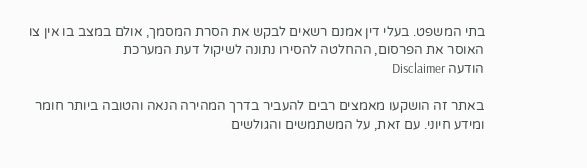בתי המשפט. בעלי דין אמנם רשאים לבקש את הסרת המסמך, אולם במצב בו אין צו האוסר את הפרסום, ההחלטה להסירו נתונה לשיקול דעת המערכת
הודעה Disclaimer

באתר זה הושקעו מאמצים רבים להעביר בדרך המהירה הנאה והטובה ביותר חומר ומידע חיוני. עם זאת, על המשתמשים והגולשים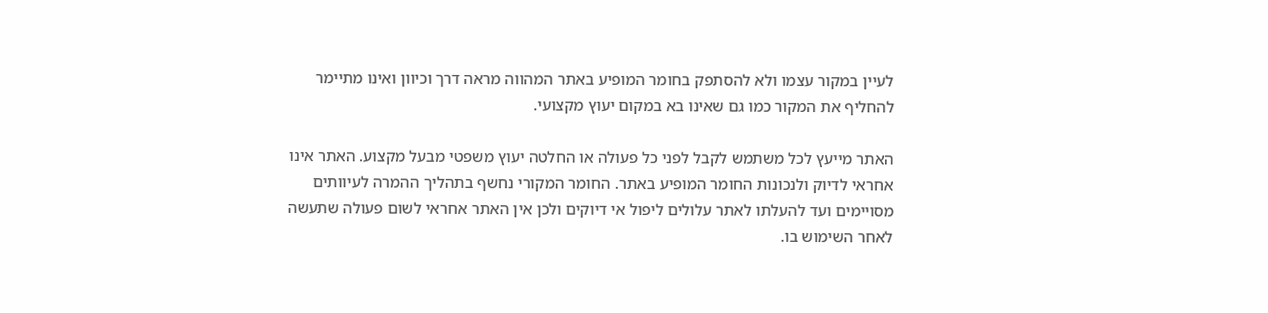לעיין במקור עצמו ולא להסתפק בחומר המופיע באתר המהווה מראה דרך וכיוון ואינו מתיימר להחליף את המקור כמו גם שאינו בא במקום יעוץ מקצועי.

האתר מייעץ לכל משתמש לקבל לפני כל פעולה או החלטה יעוץ משפטי מבעל מקצוע. האתר אינו אחראי לדיוק ולנכונות החומר המופיע באתר. החומר המקורי נחשף בתהליך ההמרה לעיוותים מסויימים ועד להעלתו לאתר עלולים ליפול אי דיוקים ולכן אין האתר אחראי לשום פעולה שתעשה לאחר השימוש בו.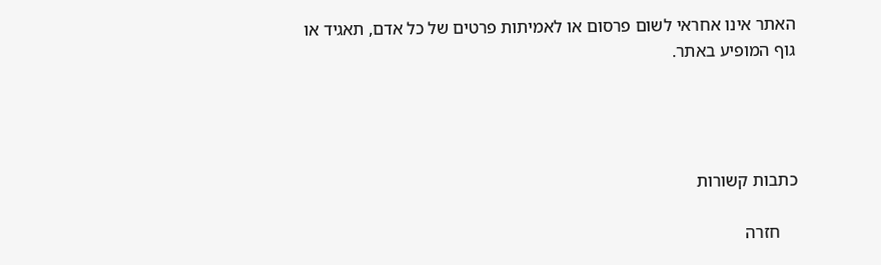האתר אינו אחראי לשום פרסום או לאמיתות פרטים של כל אדם, תאגיד או גוף המופיע באתר.




כתבות קשורות

    חזרה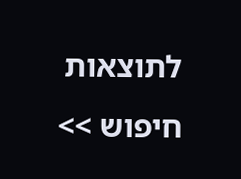לתוצאות חיפוש >>